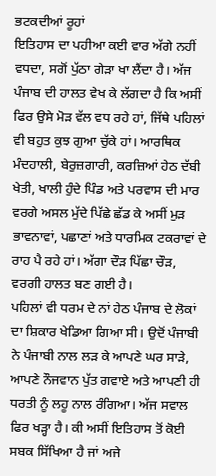ਭਟਕਦੀਆਂ ਰੂਹਾਂ
ਇਤਿਹਾਸ ਦਾ ਪਹੀਆ ਕਈ ਵਾਰ ਅੱਗੇ ਨਹੀਂ ਵਧਦਾ, ਸਗੋਂ ਪੁੱਠਾ ਗੇੜਾ ਖਾ ਲੈਂਦਾ ਹੈ। ਅੱਜ ਪੰਜਾਬ ਦੀ ਹਾਲਤ ਵੇਖ ਕੇ ਲੱਗਦਾ ਹੈ ਕਿ ਅਸੀਂ ਫਿਰ ਉਸੇ ਮੋੜ ਵੱਲ ਵਧ ਰਹੇ ਹਾਂ, ਜਿੱਥੇ ਪਹਿਲਾਂ ਵੀ ਬਹੁਤ ਕੁਝ ਗੁਆ ਚੁੱਕੇ ਹਾਂ। ਆਰਥਿਕ ਮੰਦਹਾਲੀ, ਬੇਰੁਜ਼ਗਾਰੀ, ਕਰਜ਼ਿਆਂ ਹੇਠ ਦੱਬੀ ਖੇਤੀ, ਖਾਲੀ ਹੁੰਦੇ ਪਿੰਡ ਅਤੇ ਪਰਵਾਸ ਦੀ ਮਾਰ ਵਰਗੇ ਅਸਲ ਮੁੱਦੇ ਪਿੱਛੇ ਛੱਡ ਕੇ ਅਸੀਂ ਮੁੜ ਭਾਵਨਾਵਾਂ, ਪਛਾਣਾਂ ਅਤੇ ਧਾਰਮਿਕ ਟਕਰਾਵਾਂ ਦੇ ਰਾਹ ਪੈ ਰਹੇ ਹਾਂ। ਅੱਗਾ ਦੌੜ ਪਿੱਛਾ ਚੌੜ, ਵਰਗੀ ਹਾਲਤ ਬਣ ਗਈ ਹੈ।
ਪਹਿਲਾਂ ਵੀ ਧਰਮ ਦੇ ਨਾਂ ਹੇਠ ਪੰਜਾਬ ਦੇ ਲੋਕਾਂ ਦਾ ਸ਼ਿਕਾਰ ਖੇਡਿਆ ਗਿਆ ਸੀ। ਉਦੋਂ ਪੰਜਾਬੀ ਨੇ ਪੰਜਾਬੀ ਨਾਲ ਲੜ ਕੇ ਆਪਣੇ ਘਰ ਸਾੜੇ, ਆਪਣੇ ਨੌਜਵਾਨ ਪੁੱਤ ਗਵਾਏ ਅਤੇ ਆਪਣੀ ਹੀ ਧਰਤੀ ਨੂੰ ਲਹੂ ਨਾਲ ਰੰਗਿਆ। ਅੱਜ ਸਵਾਲ ਫਿਰ ਖੜ੍ਹਾ ਹੈ। ਕੀ ਅਸੀਂ ਇਤਿਹਾਸ ਤੋਂ ਕੋਈ ਸਬਕ ਸਿੱਖਿਆ ਹੈ ਜਾਂ ਅਜੇ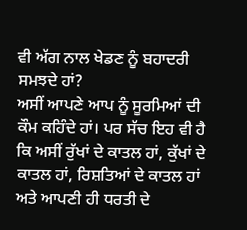ਵੀ ਅੱਗ ਨਾਲ ਖੇਡਣ ਨੂੰ ਬਹਾਦਰੀ ਸਮਝਦੇ ਹਾਂ?
ਅਸੀਂ ਆਪਣੇ ਆਪ ਨੂੰ ਸੂਰਮਿਆਂ ਦੀ ਕੌਮ ਕਹਿੰਦੇ ਹਾਂ। ਪਰ ਸੱਚ ਇਹ ਵੀ ਹੈ ਕਿ ਅਸੀਂ ਰੁੱਖਾਂ ਦੇ ਕਾਤਲ ਹਾਂ, ਕੁੱਖਾਂ ਦੇ ਕਾਤਲ ਹਾਂ, ਰਿਸ਼ਤਿਆਂ ਦੇ ਕਾਤਲ ਹਾਂ ਅਤੇ ਆਪਣੀ ਹੀ ਧਰਤੀ ਦੇ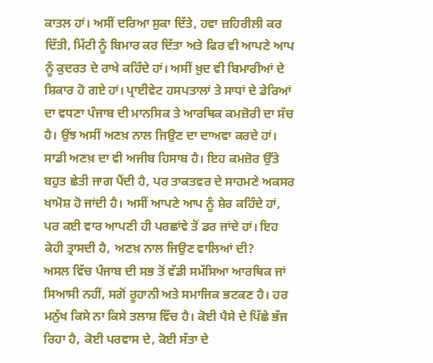ਕਾਤਲ ਹਾਂ। ਅਸੀਂ ਦਰਿਆ ਸੁਕਾ ਦਿੱਤੇ, ਹਵਾ ਜ਼ਹਿਰੀਲੀ ਕਰ ਦਿੱਤੀ, ਮਿੱਟੀ ਨੂੰ ਬਿਮਾਰ ਕਰ ਦਿੱਤਾ ਅਤੇ ਫਿਰ ਵੀ ਆਪਣੇ ਆਪ ਨੂੰ ਕੁਦਰਤ ਦੇ ਰਾਖੇ ਕਹਿੰਦੇ ਹਾਂ। ਅਸੀਂ ਖ਼ੁਦ ਵੀ ਬਿਮਾਰੀਆਂ ਦੇ ਸ਼ਿਕਾਰ ਹੋ ਗਏ ਹਾਂ। ਪ੍ਰਾਈਵੇਟ ਹਸਪਤਾਲਾਂ ਤੇ ਸਾਧਾਂ ਦੇ ਡੇਰਿਆਂ ਦਾ ਵਧਣਾ ਪੰਜਾਬ ਦੀ ਮਾਨਸਿਕ ਤੇ ਆਰਥਿਕ ਕਮਜ਼ੋਰੀ ਦਾ ਸੱਚ ਹੈ। ਉਂਝ ਅਸੀਂ ਅਣਖ਼ ਨਾਲ ਜਿਉਣ ਦਾ ਦਾਅਵਾ ਕਰਦੇ ਹਾਂ।
ਸਾਡੀ ਅਣਖ਼ ਦਾ ਵੀ ਅਜੀਬ ਹਿਸਾਬ ਹੈ। ਇਹ ਕਮਜ਼ੋਰ ਉੱਤੇ ਬਹੁਤ ਛੇਤੀ ਜਾਗ ਪੈਂਦੀ ਹੈ, ਪਰ ਤਾਕਤਵਰ ਦੇ ਸਾਹਮਣੇ ਅਕਸਰ ਖਾਮੋਸ਼ ਹੋ ਜਾਂਦੀ ਹੈ। ਅਸੀਂ ਆਪਣੇ ਆਪ ਨੂੰ ਸ਼ੇਰ ਕਹਿੰਦੇ ਹਾਂ, ਪਰ ਕਈ ਵਾਰ ਆਪਣੀ ਹੀ ਪਰਛਾਂਵੇ ਤੋਂ ਡਰ ਜਾਂਦੇ ਹਾਂ। ਇਹ ਕੇਹੀ ਤ੍ਰਾਸਦੀ ਹੈ, ਅਣਖ਼ ਨਾਲ ਜਿਉਣ ਵਾਲਿਆਂ ਦੀ?
ਅਸਲ ਵਿੱਚ ਪੰਜਾਬ ਦੀ ਸਭ ਤੋਂ ਵੱਡੀ ਸਮੱਸਿਆ ਆਰਥਿਕ ਜਾਂ ਸਿਆਸੀ ਨਹੀਂ, ਸਗੋਂ ਰੂਹਾਨੀ ਅਤੇ ਸਮਾਜਿਕ ਭਟਕਣ ਹੈ। ਹਰ ਮਨੁੱਖ ਕਿਸੇ ਨਾ ਕਿਸੇ ਤਲਾਸ਼ ਵਿੱਚ ਹੈ। ਕੋਈ ਪੈਸੇ ਦੇ ਪਿੱਛੇ ਭੱਜ ਰਿਹਾ ਹੈ, ਕੋਈ ਪਰਵਾਸ ਦੇ, ਕੋਈ ਸੱਤਾ ਦੇ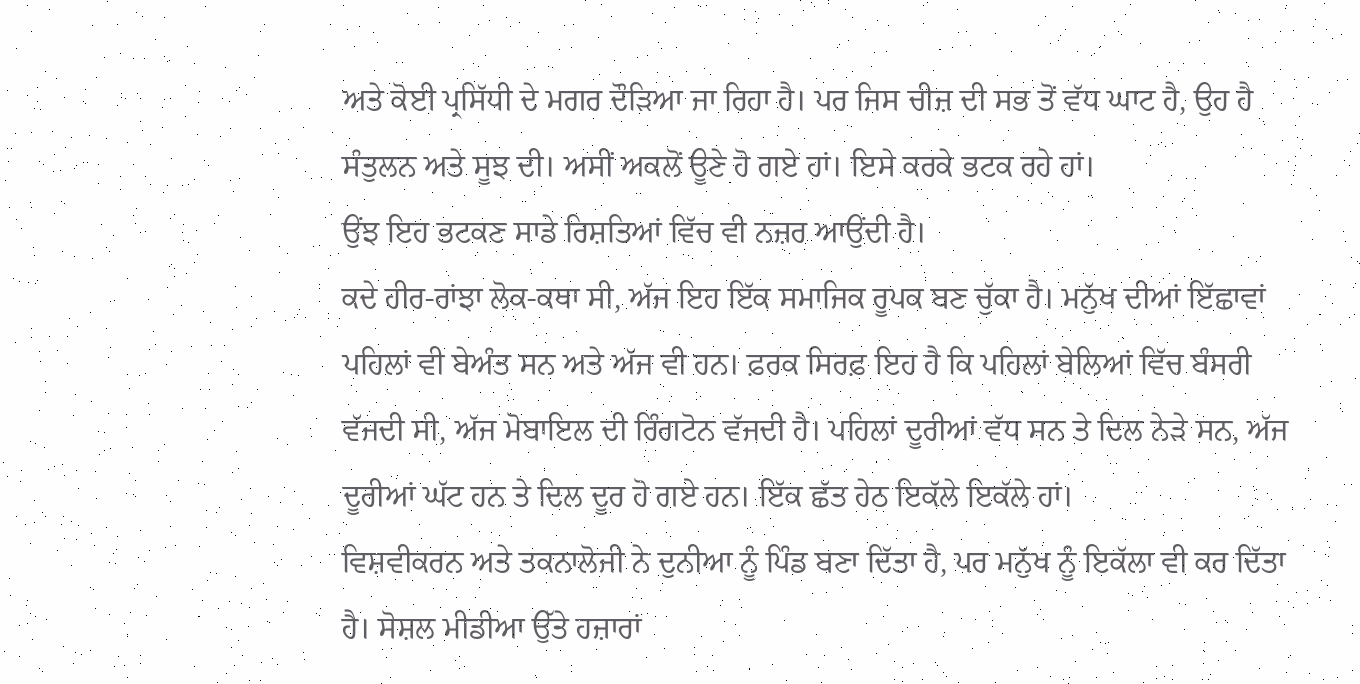ਅਤੇ ਕੋਈ ਪ੍ਰਸਿੱਧੀ ਦੇ ਮਗਰ ਦੌੜਿਆ ਜਾ ਰਿਹਾ ਹੈ। ਪਰ ਜਿਸ ਚੀਜ਼ ਦੀ ਸਭ ਤੋਂ ਵੱਧ ਘਾਟ ਹੈ, ਉਹ ਹੈ ਸੰਤੁਲਨ ਅਤੇ ਸੂਝ ਦੀ। ਅਸੀਂ ਅਕਲੋਂ ਊਣੇ ਹੋ ਗਏ ਹਾਂ। ਇਸੇ ਕਰਕੇ ਭਟਕ ਰਹੇ ਹਾਂ।
ਉਂਝ ਇਹ ਭਟਕਣ ਸਾਡੇ ਰਿਸ਼ਤਿਆਂ ਵਿੱਚ ਵੀ ਨਜ਼ਰ ਆਉਂਦੀ ਹੈ।
ਕਦੇ ਹੀਰ-ਰਾਂਝਾ ਲੋਕ-ਕਥਾ ਸੀ, ਅੱਜ ਇਹ ਇੱਕ ਸਮਾਜਿਕ ਰੂਪਕ ਬਣ ਚੁੱਕਾ ਹੈ। ਮਨੁੱਖ ਦੀਆਂ ਇੱਛਾਵਾਂ ਪਹਿਲਾਂ ਵੀ ਬੇਅੰਤ ਸਨ ਅਤੇ ਅੱਜ ਵੀ ਹਨ। ਫ਼ਰਕ ਸਿਰਫ਼ ਇਹ ਹੈ ਕਿ ਪਹਿਲਾਂ ਬੇਲਿਆਂ ਵਿੱਚ ਬੰਸਰੀ ਵੱਜਦੀ ਸੀ, ਅੱਜ ਮੋਬਾਇਲ ਦੀ ਰਿੰਗਟੋਨ ਵੱਜਦੀ ਹੈ। ਪਹਿਲਾਂ ਦੂਰੀਆਂ ਵੱਧ ਸਨ ਤੇ ਦਿਲ ਨੇੜੇ ਸਨ, ਅੱਜ ਦੂਰੀਆਂ ਘੱਟ ਹਨ ਤੇ ਦਿਲ ਦੂਰ ਹੋ ਗਏ ਹਨ। ਇੱਕ ਛੱਤ ਹੇਠ ਇਕੱਲੇ ਇਕੱਲੇ ਹਾਂ।
ਵਿਸ਼ਵੀਕਰਨ ਅਤੇ ਤਕਨਾਲੋਜੀ ਨੇ ਦੁਨੀਆ ਨੂੰ ਪਿੰਡ ਬਣਾ ਦਿੱਤਾ ਹੈ, ਪਰ ਮਨੁੱਖ ਨੂੰ ਇਕੱਲਾ ਵੀ ਕਰ ਦਿੱਤਾ ਹੈ। ਸੋਸ਼ਲ ਮੀਡੀਆ ਉੱਤੇ ਹਜ਼ਾਰਾਂ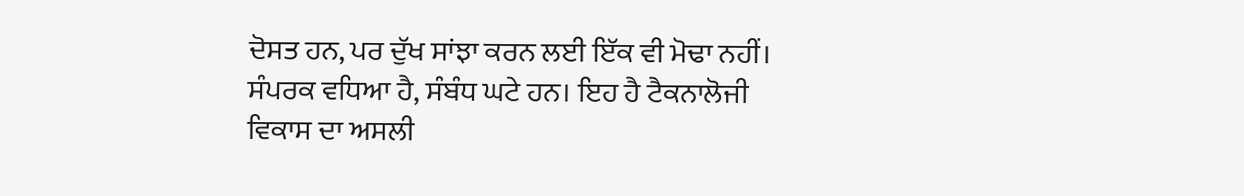ਦੋਸਤ ਹਨ, ਪਰ ਦੁੱਖ ਸਾਂਝਾ ਕਰਨ ਲਈ ਇੱਕ ਵੀ ਮੋਢਾ ਨਹੀਂ। ਸੰਪਰਕ ਵਧਿਆ ਹੈ, ਸੰਬੰਧ ਘਟੇ ਹਨ। ਇਹ ਹੈ ਟੈਕਨਾਲੋਜੀ ਵਿਕਾਸ ਦਾ ਅਸਲੀ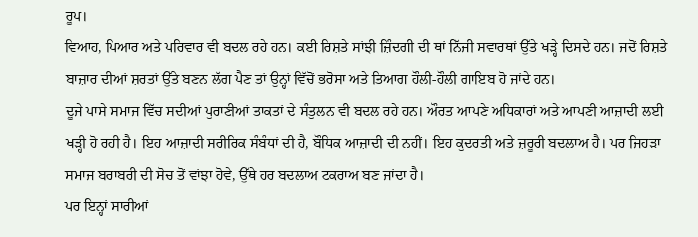ਰੂਪ।
ਵਿਆਹ, ਪਿਆਰ ਅਤੇ ਪਰਿਵਾਰ ਵੀ ਬਦਲ ਰਹੇ ਹਨ। ਕਈ ਰਿਸ਼ਤੇ ਸਾਂਝੀ ਜ਼ਿੰਦਗੀ ਦੀ ਥਾਂ ਨਿੱਜੀ ਸਵਾਰਥਾਂ ਉੱਤੇ ਖੜ੍ਹੇ ਦਿਸਦੇ ਹਨ। ਜਦੋਂ ਰਿਸ਼ਤੇ ਬਾਜ਼ਾਰ ਦੀਆਂ ਸ਼ਰਤਾਂ ਉੱਤੇ ਬਣਨ ਲੱਗ ਪੈਣ ਤਾਂ ਉਨ੍ਹਾਂ ਵਿੱਚੋਂ ਭਰੋਸਾ ਅਤੇ ਤਿਆਗ ਹੌਲੀ-ਹੌਲੀ ਗਾਇਬ ਹੋ ਜਾਂਦੇ ਹਨ।
ਦੂਜੇ ਪਾਸੇ ਸਮਾਜ ਵਿੱਚ ਸਦੀਆਂ ਪੁਰਾਣੀਆਂ ਤਾਕਤਾਂ ਦੇ ਸੰਤੁਲਨ ਵੀ ਬਦਲ ਰਹੇ ਹਨ। ਔਰਤ ਆਪਣੇ ਅਧਿਕਾਰਾਂ ਅਤੇ ਆਪਣੀ ਆਜ਼ਾਦੀ ਲਈ ਖੜ੍ਹੀ ਹੋ ਰਹੀ ਹੈ। ਇਹ ਆਜ਼ਾਦੀ ਸਰੀਰਿਕ ਸੰਬੰਧਾਂ ਦੀ ਹੈ, ਬੌਧਿਕ ਆਜ਼ਾਦੀ ਦੀ ਨਹੀਂ। ਇਹ ਕੁਦਰਤੀ ਅਤੇ ਜ਼ਰੂਰੀ ਬਦਲਾਅ ਹੈ। ਪਰ ਜਿਹੜਾ ਸਮਾਜ ਬਰਾਬਰੀ ਦੀ ਸੋਚ ਤੋਂ ਵਾਂਝਾ ਹੋਵੇ, ਉੱਥੇ ਹਰ ਬਦਲਾਅ ਟਕਰਾਅ ਬਣ ਜਾਂਦਾ ਹੈ।
ਪਰ ਇਨ੍ਹਾਂ ਸਾਰੀਆਂ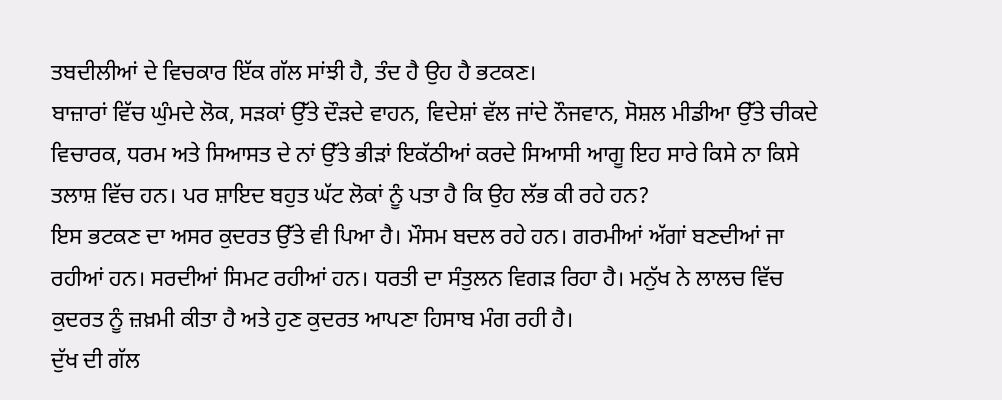ਤਬਦੀਲੀਆਂ ਦੇ ਵਿਚਕਾਰ ਇੱਕ ਗੱਲ ਸਾਂਝੀ ਹੈ, ਤੰਦ ਹੈ ਉਹ ਹੈ ਭਟਕਣ।
ਬਾਜ਼ਾਰਾਂ ਵਿੱਚ ਘੁੰਮਦੇ ਲੋਕ, ਸੜਕਾਂ ਉੱਤੇ ਦੌੜਦੇ ਵਾਹਨ, ਵਿਦੇਸ਼ਾਂ ਵੱਲ ਜਾਂਦੇ ਨੌਜਵਾਨ, ਸੋਸ਼ਲ ਮੀਡੀਆ ਉੱਤੇ ਚੀਕਦੇ ਵਿਚਾਰਕ, ਧਰਮ ਅਤੇ ਸਿਆਸਤ ਦੇ ਨਾਂ ਉੱਤੇ ਭੀੜਾਂ ਇਕੱਠੀਆਂ ਕਰਦੇ ਸਿਆਸੀ ਆਗੂ ਇਹ ਸਾਰੇ ਕਿਸੇ ਨਾ ਕਿਸੇ ਤਲਾਸ਼ ਵਿੱਚ ਹਨ। ਪਰ ਸ਼ਾਇਦ ਬਹੁਤ ਘੱਟ ਲੋਕਾਂ ਨੂੰ ਪਤਾ ਹੈ ਕਿ ਉਹ ਲੱਭ ਕੀ ਰਹੇ ਹਨ?
ਇਸ ਭਟਕਣ ਦਾ ਅਸਰ ਕੁਦਰਤ ਉੱਤੇ ਵੀ ਪਿਆ ਹੈ। ਮੌਸਮ ਬਦਲ ਰਹੇ ਹਨ। ਗਰਮੀਆਂ ਅੱਗਾਂ ਬਣਦੀਆਂ ਜਾ ਰਹੀਆਂ ਹਨ। ਸਰਦੀਆਂ ਸਿਮਟ ਰਹੀਆਂ ਹਨ। ਧਰਤੀ ਦਾ ਸੰਤੁਲਨ ਵਿਗੜ ਰਿਹਾ ਹੈ। ਮਨੁੱਖ ਨੇ ਲਾਲਚ ਵਿੱਚ ਕੁਦਰਤ ਨੂੰ ਜ਼ਖ਼ਮੀ ਕੀਤਾ ਹੈ ਅਤੇ ਹੁਣ ਕੁਦਰਤ ਆਪਣਾ ਹਿਸਾਬ ਮੰਗ ਰਹੀ ਹੈ।
ਦੁੱਖ ਦੀ ਗੱਲ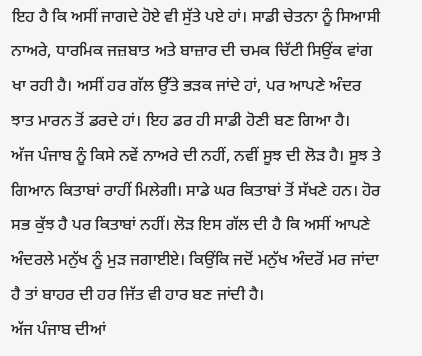ਇਹ ਹੈ ਕਿ ਅਸੀਂ ਜਾਗਦੇ ਹੋਏ ਵੀ ਸੁੱਤੇ ਪਏ ਹਾਂ। ਸਾਡੀ ਚੇਤਨਾ ਨੂੰ ਸਿਆਸੀ ਨਾਅਰੇ, ਧਾਰਮਿਕ ਜਜ਼ਬਾਤ ਅਤੇ ਬਾਜ਼ਾਰ ਦੀ ਚਮਕ ਚਿੱਟੀ ਸਿਉਂਕ ਵਾਂਗ ਖਾ ਰਹੀ ਹੈ। ਅਸੀਂ ਹਰ ਗੱਲ ਉੱਤੇ ਭੜਕ ਜਾਂਦੇ ਹਾਂ, ਪਰ ਆਪਣੇ ਅੰਦਰ ਝਾਤ ਮਾਰਨ ਤੋਂ ਡਰਦੇ ਹਾਂ। ਇਹ ਡਰ ਹੀ ਸਾਡੀ ਹੋਣੀ ਬਣ ਗਿਆ ਹੈ।
ਅੱਜ ਪੰਜਾਬ ਨੂੰ ਕਿਸੇ ਨਵੇਂ ਨਾਅਰੇ ਦੀ ਨਹੀਂ, ਨਵੀਂ ਸੂਝ ਦੀ ਲੋੜ ਹੈ। ਸੂਝ ਤੇ ਗਿਆਨ ਕਿਤਾਬਾਂ ਰਾਹੀਂ ਮਿਲੇਗੀ। ਸਾਡੇ ਘਰ ਕਿਤਾਬਾਂ ਤੋਂ ਸੱਖਣੇ ਹਨ। ਹੋਰ ਸਭ ਕੁੱਝ ਹੈ ਪਰ ਕਿਤਾਬਾਂ ਨਹੀਂ। ਲੋੜ ਇਸ ਗੱਲ ਦੀ ਹੈ ਕਿ ਅਸੀਂ ਆਪਣੇ ਅੰਦਰਲੇ ਮਨੁੱਖ ਨੂੰ ਮੁੜ ਜਗਾਈਏ। ਕਿਉਂਕਿ ਜਦੋਂ ਮਨੁੱਖ ਅੰਦਰੋਂ ਮਰ ਜਾਂਦਾ ਹੈ ਤਾਂ ਬਾਹਰ ਦੀ ਹਰ ਜਿੱਤ ਵੀ ਹਾਰ ਬਣ ਜਾਂਦੀ ਹੈ।
ਅੱਜ ਪੰਜਾਬ ਦੀਆਂ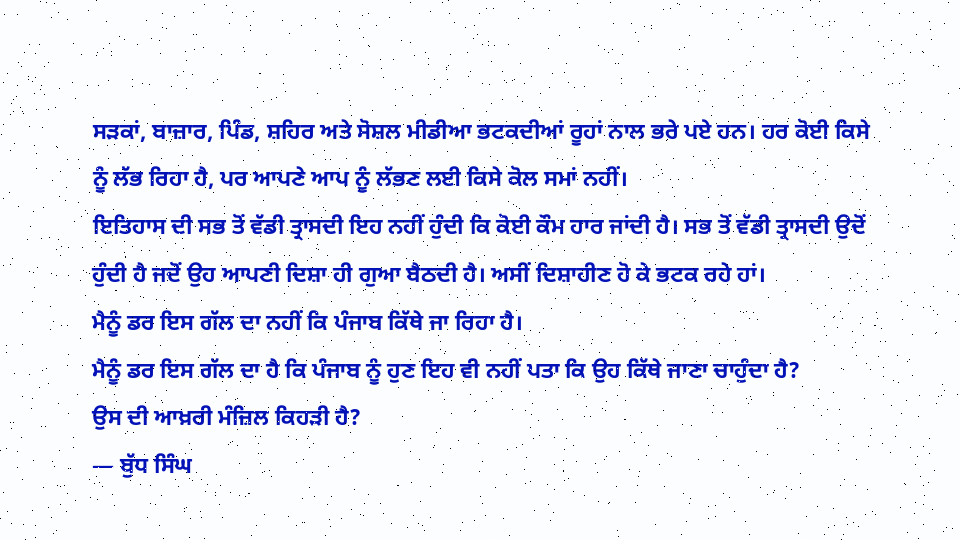ਸੜਕਾਂ, ਬਾਜ਼ਾਰ, ਪਿੰਡ, ਸ਼ਹਿਰ ਅਤੇ ਸੋਸ਼ਲ ਮੀਡੀਆ ਭਟਕਦੀਆਂ ਰੂਹਾਂ ਨਾਲ ਭਰੇ ਪਏ ਹਨ। ਹਰ ਕੋਈ ਕਿਸੇ ਨੂੰ ਲੱਭ ਰਿਹਾ ਹੈ, ਪਰ ਆਪਣੇ ਆਪ ਨੂੰ ਲੱਭਣ ਲਈ ਕਿਸੇ ਕੋਲ ਸਮਾਂ ਨਹੀਂ।
ਇਤਿਹਾਸ ਦੀ ਸਭ ਤੋਂ ਵੱਡੀ ਤ੍ਰਾਸਦੀ ਇਹ ਨਹੀਂ ਹੁੰਦੀ ਕਿ ਕੋਈ ਕੌਮ ਹਾਰ ਜਾਂਦੀ ਹੈ। ਸਭ ਤੋਂ ਵੱਡੀ ਤ੍ਰਾਸਦੀ ਉਦੋਂ ਹੁੰਦੀ ਹੈ ਜਦੋਂ ਉਹ ਆਪਣੀ ਦਿਸ਼ਾ ਹੀ ਗੁਆ ਬੈਠਦੀ ਹੈ। ਅਸੀਂ ਦਿਸ਼ਾਹੀਣ ਹੋ ਕੇ ਭਟਕ ਰਹੇ ਹਾਂ।
ਮੈਨੂੰ ਡਰ ਇਸ ਗੱਲ ਦਾ ਨਹੀਂ ਕਿ ਪੰਜਾਬ ਕਿੱਥੇ ਜਾ ਰਿਹਾ ਹੈ।
ਮੈਨੂੰ ਡਰ ਇਸ ਗੱਲ ਦਾ ਹੈ ਕਿ ਪੰਜਾਬ ਨੂੰ ਹੁਣ ਇਹ ਵੀ ਨਹੀਂ ਪਤਾ ਕਿ ਉਹ ਕਿੱਥੇ ਜਾਣਾ ਚਾਹੁੰਦਾ ਹੈ?
ਉਸ ਦੀ ਆਖ਼ਰੀ ਮੰਜ਼ਿਲ ਕਿਹੜੀ ਹੈ?
— ਬੁੱਧ ਸਿੰਘ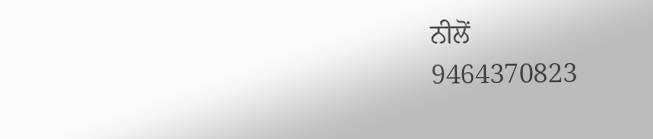ਨੀਲੋਂ
9464370823